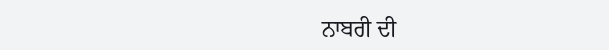ਨਾਬਰੀ ਦੀ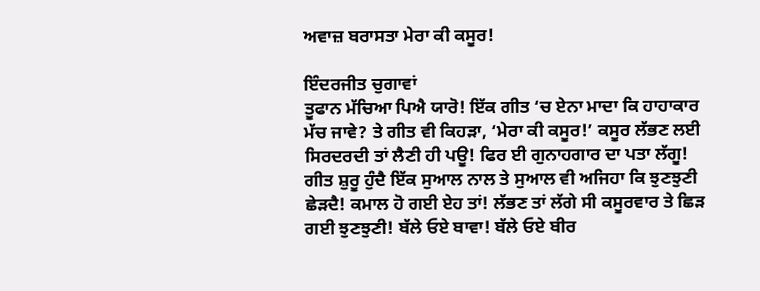ਅਵਾਜ਼ ਬਰਾਸਤਾ ਮੇਰਾ ਕੀ ਕਸੂਰ!

ਇੰਦਰਜੀਤ ਚੁਗਾਵਾਂ
ਤੂਫਾਨ ਮੱਚਿਆ ਪਿਐ ਯਾਰੋ! ਇੱਕ ਗੀਤ ‘ਚ ਏਨਾ ਮਾਦਾ ਕਿ ਹਾਹਾਕਾਰ ਮੱਚ ਜਾਵੇ? ਤੇ ਗੀਤ ਵੀ ਕਿਹੜਾ, ‘ਮੇਰਾ ਕੀ ਕਸੂਰ!’ ਕਸੂਰ ਲੱਭਣ ਲਈ ਸਿਰਦਰਦੀ ਤਾਂ ਲੈਣੀ ਹੀ ਪਊ! ਫਿਰ ਈ ਗੁਨਾਹਗਾਰ ਦਾ ਪਤਾ ਲੱਗੂ! ਗੀਤ ਸ਼ੁਰੂ ਹੁੰਦੈ ਇੱਕ ਸੁਆਲ ਨਾਲ ਤੇ ਸੁਆਲ ਵੀ ਅਜਿਹਾ ਕਿ ਝੁਣਝੁਣੀ ਛੇੜਦੈ! ਕਮਾਲ ਹੋ ਗਈ ਏਹ ਤਾਂ! ਲੱਭਣ ਤਾਂ ਲੱਗੇ ਸੀ ਕਸੂਰਵਾਰ ਤੇ ਛਿੜ ਗਈ ਝੁਣਝੁਣੀ! ਬੱਲੇ ਓਏ ਬਾਵਾ! ਬੱਲੇ ਓਏ ਬੀਰ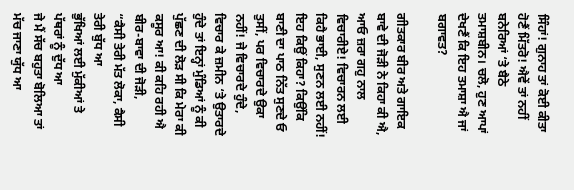ਸਿੰਹਾਂ! ਗੁਨਾਹ ਤਾਂ ਕੋਈ ਕੀਤਾ ਹੋਣੈਂ ਮਿੱਤਰੋ! ਐਵੇਂ ਤਾਂ ਨਹੀਂ ਬਨੇਰਿਆਂ ‘ਤੇ ਬੈਠੇ ਤਮਾਸ਼ਬੀਨ। ਚਲੋ, ਹੁਣ ਆਪਾਂ ਦੇਖਣੈਂ ਕਿ ਇਹ ਤਮਾਸ਼ਾ ਐ ਜਾਂ ਬਗਾਵਤ?

ਗੀਤਕਾਰ ਬੀਰ ਅਤੇ ਗਾਇਕ ਬਾਵੇ ਦੀ ਜੋੜੀ ਨੇ ਕਿਹਾ ਕੀ ਐ, ਆਓ ਜ਼ਰਾ ਗਹੁ ਨਾਲ ਵਿਚਾਰੀਏ! ਵਿਚਾਰਨ ਲਈ ਕਿਹੈ ਭਾਈ, ਸੁਣਨ ਲਈ ਨਹੀਂ! ਇਹ ਕਿਉਂ ਕਿਹਾ? ਕਿਉਂਕਿ ਬਾਣੀ ਦਾ ਪਾਠ ਨਿੱਤ ਸੁਣਦੇ ਓ ਤੁਸੀਂ, ਪਰ ਵਿਚਾਰਦੇ ਉਕਾ ਨਹੀਂ! ਜੇ ਵਿਚਾਰਦੇ ਹੁੰਦੇ, ਵਿਚਾਰ ਕੇ ਜ਼ਮੀਨ ‘ਤੇ ਉਤਾਰਦੇ ਹੁੰਦੇ ਤਾਂ ਇਨ੍ਹਾਂ ਮੁੰਡਿਆਂ ਨੂੰ ਕੀ ਪੁੱਛਣ ਦੀ ਲੋੜ ਸੀ ਕਿ ਮੇਰਾ ਕੀ ਕਸੂਰ ਆ! ਕੀ ਕਹਿ ਰਹੀ ਐ ਬੀਰ-ਬਾਵਾ ਦੀ ਜੋੜੀ,
“ਕੈਸੀ ਤੇਰੀ ਮੱਤ ਲੋਕਾ, ਕੈਸੀ ਤੇਰੀ ਬੁੱਧ ਆ
ਭੁੱਖਿਆਂ ਲਈ ਮੁੱਕੀਆਂ ਤੇ ਪੱਥਰਾਂ ਨੂੰ ਦੁੱਧ ਆ
ਜੇ ਮੈਂ ਸੱਚ ਬਹੁਤਾ ਬੋਲਿਆ ਤਾਂ ਮੱਚ ਜਾਣਾ ਯੁੱਧ ਆ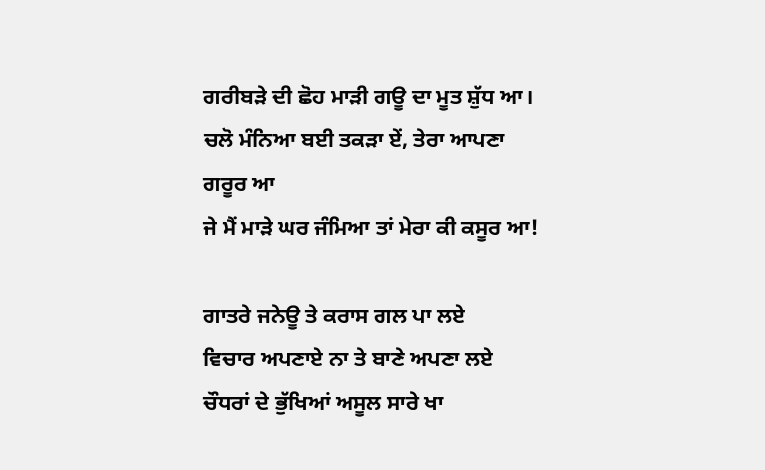ਗਰੀਬੜੇ ਦੀ ਛੋਹ ਮਾੜੀ ਗਊ ਦਾ ਮੂਤ ਸ਼ੁੱਧ ਆ।
ਚਲੋ ਮੰਨਿਆ ਬਈ ਤਕੜਾ ਏਂ, ਤੇਰਾ ਆਪਣਾ ਗਰੂਰ ਆ
ਜੇ ਮੈਂ ਮਾੜੇ ਘਰ ਜੰਮਿਆ ਤਾਂ ਮੇਰਾ ਕੀ ਕਸੂਰ ਆ!

ਗਾਤਰੇ ਜਨੇਊ ਤੇ ਕਰਾਸ ਗਲ ਪਾ ਲਏ
ਵਿਚਾਰ ਅਪਣਾਏ ਨਾ ਤੇ ਬਾਣੇ ਅਪਣਾ ਲਏ
ਚੌਧਰਾਂ ਦੇ ਭੁੱਖਿਆਂ ਅਸੂਲ ਸਾਰੇ ਖਾ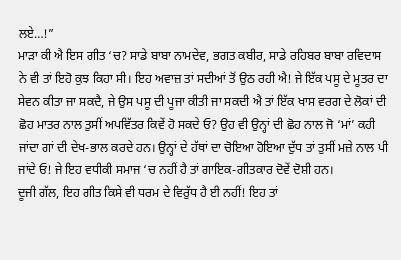ਲਏ…!”
ਮਾੜਾ ਕੀ ਐ ਇਸ ਗੀਤ ‘ਚ? ਸਾਡੇ ਬਾਬਾ ਨਾਮਦੇਵ, ਭਗਤ ਕਬੀਰ, ਸਾਡੇ ਰਹਿਬਰ ਬਾਬਾ ਰਵਿਦਾਸ ਨੇ ਵੀ ਤਾਂ ਇਹੋ ਕੁਝ ਕਿਹਾ ਸੀ। ਇਹ ਅਵਾਜ਼ ਤਾਂ ਸਦੀਆਂ ਤੋਂ ਉਠ ਰਹੀ ਐ! ਜੇ ਇੱਕ ਪਸੂ ਦੇ ਮੂਤਰ ਦਾ ਸੇਵਨ ਕੀਤਾ ਜਾ ਸਕਦੈ, ਜੇ ਉਸ ਪਸੂ ਦੀ ਪੂਜਾ ਕੀਤੀ ਜਾ ਸਕਦੀ ਐ ਤਾਂ ਇੱਕ ਖਾਸ ਵਰਗ ਦੇ ਲੋਕਾਂ ਦੀ ਛੋਹ ਮਾਤਰ ਨਾਲ ਤੁਸੀਂ ਅਪਵਿੱਤਰ ਕਿਵੇਂ ਹੋ ਸਕਦੇ ਓ? ਉਹ ਵੀ ਉਨ੍ਹਾਂ ਦੀ ਛੋਹ ਨਾਲ ਜੋ ‘ਮਾਂ’ ਕਹੀ ਜਾਂਦਾ ਗਾਂ ਦੀ ਦੇਖ-ਭਾਲ ਕਰਦੇ ਹਨ। ਉਨ੍ਹਾਂ ਦੇ ਹੱਥਾਂ ਦਾ ਚੋਇਆ ਹੋਇਆ ਦੁੱਧ ਤਾਂ ਤੁਸੀਂ ਮਜ਼ੇ ਨਾਲ ਪੀ ਜਾਂਦੇ ਓ! ਜੇ ਇਹ ਵਧੀਕੀ ਸਮਾਜ ‘ਚ ਨਹੀਂ ਹੈ ਤਾਂ ਗਾਇਕ-ਗੀਤਕਾਰ ਦੋਵੇਂ ਦੋਸ਼ੀ ਹਨ।
ਦੂਜੀ ਗੱਲ, ਇਹ ਗੀਤ ਕਿਸੇ ਵੀ ਧਰਮ ਦੇ ਵਿਰੁੱਧ ਹੈ ਈ ਨਹੀਂ! ਇਹ ਤਾਂ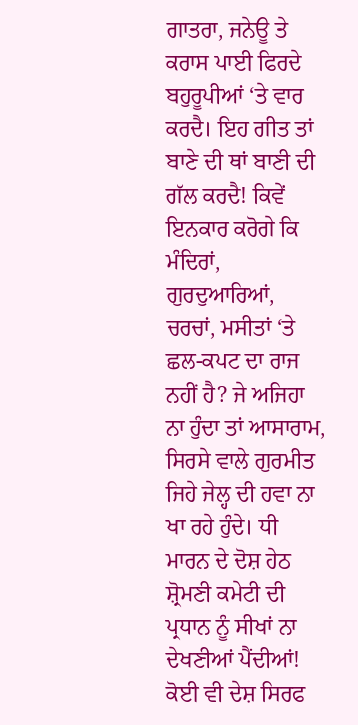ਗਾਤਰਾ, ਜਨੇਊ ਤੇ ਕਰਾਸ ਪਾਈ ਫਿਰਦੇ ਬਹੁਰੂਪੀਆਂ ‘ਤੇ ਵਾਰ ਕਰਦੈ। ਇਹ ਗੀਤ ਤਾਂ ਬਾਣੇ ਦੀ ਥਾਂ ਬਾਣੀ ਦੀ ਗੱਲ ਕਰਦੈ! ਕਿਵੇਂ ਇਨਕਾਰ ਕਰੋਗੇ ਕਿ ਮੰਦਿਰਾਂ, ਗੁਰਦੁਆਰਿਆਂ, ਚਰਚਾਂ, ਮਸੀਤਾਂ ‘ਤੇ ਛਲ-ਕਪਟ ਦਾ ਰਾਜ ਨਹੀਂ ਹੈ? ਜੇ ਅਜਿਹਾ ਨਾ ਹੁੰਦਾ ਤਾਂ ਆਸਾਰਾਮ, ਸਿਰਸੇ ਵਾਲੇ ਗੁਰਮੀਤ ਜਿਹੇ ਜੇਲ੍ਹ ਦੀ ਹਵਾ ਨਾ ਖਾ ਰਹੇ ਹੁੰਦੇ। ਧੀ ਮਾਰਨ ਦੇ ਦੋਸ਼ ਹੇਠ ਸ਼੍ਰੋਮਣੀ ਕਮੇਟੀ ਦੀ ਪ੍ਰਧਾਨ ਨੂੰ ਸੀਖਾਂ ਨਾ ਦੇਖਣੀਆਂ ਪੈਂਦੀਆਂ!
ਕੋਈ ਵੀ ਦੇਸ਼ ਸਿਰਫ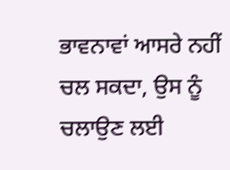ਭਾਵਨਾਵਾਂ ਆਸਰੇ ਨਹੀਂ ਚਲ ਸਕਦਾ, ਉਸ ਨੂੰ ਚਲਾਉਣ ਲਈ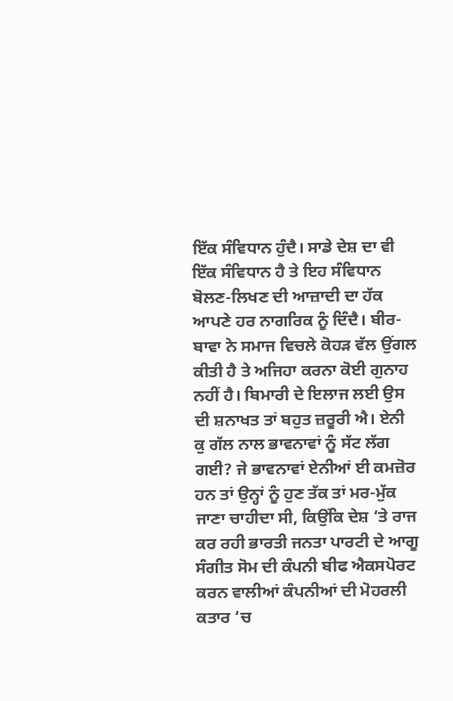ਇੱਕ ਸੰਵਿਧਾਨ ਹੁੰਦੈ। ਸਾਡੇ ਦੇਸ਼ ਦਾ ਵੀ ਇੱਕ ਸੰਵਿਧਾਨ ਹੈ ਤੇ ਇਹ ਸੰਵਿਧਾਨ ਬੋਲਣ-ਲਿਖਣ ਦੀ ਆਜ਼ਾਦੀ ਦਾ ਹੱਕ ਆਪਣੇ ਹਰ ਨਾਗਰਿਕ ਨੂੰ ਦਿੰਦੈ। ਬੀਰ-ਬਾਵਾ ਨੇ ਸਮਾਜ ਵਿਚਲੇ ਕੋਹੜ ਵੱਲ ਉਂਗਲ ਕੀਤੀ ਹੈ ਤੇ ਅਜਿਹਾ ਕਰਨਾ ਕੋਈ ਗੁਨਾਹ ਨਹੀਂ ਹੈ। ਬਿਮਾਰੀ ਦੇ ਇਲਾਜ ਲਈ ਉਸ ਦੀ ਸ਼ਨਾਖਤ ਤਾਂ ਬਹੁਤ ਜ਼ਰੂਰੀ ਐ। ਏਨੀ ਕੁ ਗੱਲ ਨਾਲ ਭਾਵਨਾਵਾਂ ਨੂੰ ਸੱਟ ਲੱਗ ਗਈ? ਜੇ ਭਾਵਨਾਵਾਂ ਏਨੀਆਂ ਈ ਕਮਜ਼ੋਰ ਹਨ ਤਾਂ ਉਨ੍ਹਾਂ ਨੂੰ ਹੁਣ ਤੱਕ ਤਾਂ ਮਰ-ਮੁੱਕ ਜਾਣਾ ਚਾਹੀਦਾ ਸੀ, ਕਿਉਂਕਿ ਦੇਸ਼ ‘ਤੇ ਰਾਜ ਕਰ ਰਹੀ ਭਾਰਤੀ ਜਨਤਾ ਪਾਰਟੀ ਦੇ ਆਗੂ ਸੰਗੀਤ ਸੋਮ ਦੀ ਕੰਪਨੀ ਬੀਫ ਐਕਸਪੋਰਟ ਕਰਨ ਵਾਲੀਆਂ ਕੰਪਨੀਆਂ ਦੀ ਮੋਹਰਲੀ ਕਤਾਰ ‘ਚ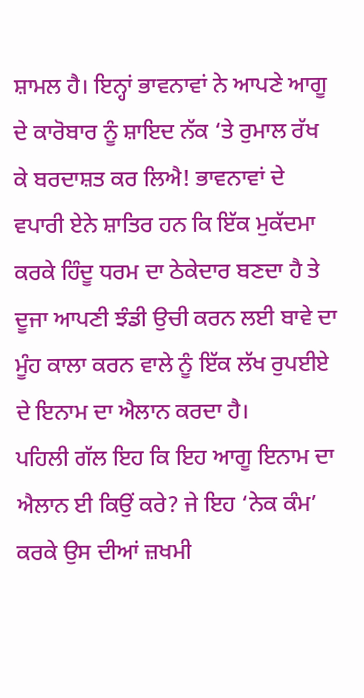ਸ਼ਾਮਲ ਹੈ। ਇਨ੍ਹਾਂ ਭਾਵਨਾਵਾਂ ਨੇ ਆਪਣੇ ਆਗੂ ਦੇ ਕਾਰੋਬਾਰ ਨੂੰ ਸ਼ਾਇਦ ਨੱਕ ‘ਤੇ ਰੁਮਾਲ ਰੱਖ ਕੇ ਬਰਦਾਸ਼ਤ ਕਰ ਲਿਐ! ਭਾਵਨਾਵਾਂ ਦੇ ਵਪਾਰੀ ਏਨੇ ਸ਼ਾਤਿਰ ਹਨ ਕਿ ਇੱਕ ਮੁਕੱਦਮਾ ਕਰਕੇ ਹਿੰਦੂ ਧਰਮ ਦਾ ਠੇਕੇਦਾਰ ਬਣਦਾ ਹੈ ਤੇ ਦੂਜਾ ਆਪਣੀ ਝੰਡੀ ਉਚੀ ਕਰਨ ਲਈ ਬਾਵੇ ਦਾ ਮੂੰਹ ਕਾਲਾ ਕਰਨ ਵਾਲੇ ਨੂੰ ਇੱਕ ਲੱਖ ਰੁਪਈਏ ਦੇ ਇਨਾਮ ਦਾ ਐਲਾਨ ਕਰਦਾ ਹੈ।
ਪਹਿਲੀ ਗੱਲ ਇਹ ਕਿ ਇਹ ਆਗੂ ਇਨਾਮ ਦਾ ਐਲਾਨ ਈ ਕਿਉਂ ਕਰੇ? ਜੇ ਇਹ ‘ਨੇਕ ਕੰਮ’ ਕਰਕੇ ਉਸ ਦੀਆਂ ਜ਼ਖਮੀ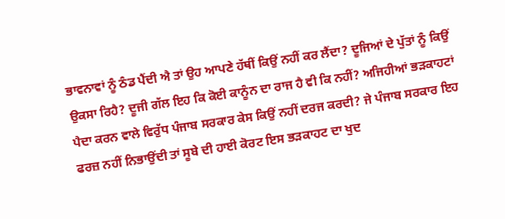ਭਾਵਨਾਵਾਂ ਨੂੰ ਠੰਡ ਪੈਂਦੀ ਐ ਤਾਂ ਉਹ ਆਪਣੇ ਹੱਥੀਂ ਕਿਉਂ ਨਹੀਂ ਕਰ ਲੈਂਦਾ? ਦੂਜਿਆਂ ਦੇ ਪੁੱਤਾਂ ਨੂੰ ਕਿਉਂ ਉਕਸਾ ਰਿਹੈ? ਦੂਜੀ ਗੱਲ ਇਹ ਕਿ ਕੋਈ ਕਾਨੂੰਨ ਦਾ ਰਾਜ ਹੈ ਵੀ ਕਿ ਨਹੀਂ? ਅਜਿਹੀਆਂ ਭੜਕਾਹਟਾਂ ਪੈਦਾ ਕਰਨ ਵਾਲੇ ਵਿਰੁੱਧ ਪੰਜਾਬ ਸਰਕਾਰ ਕੇਸ ਕਿਉਂ ਨਹੀਂ ਦਰਜ ਕਰਦੀ? ਜੇ ਪੰਜਾਬ ਸਰਕਾਰ ਇਹ ਫਰਜ਼ ਨਹੀਂ ਨਿਭਾਉਂਦੀ ਤਾਂ ਸੂਬੇ ਦੀ ਹਾਈ ਕੋਰਟ ਇਸ ਭੜਕਾਹਟ ਦਾ ਖੁਦ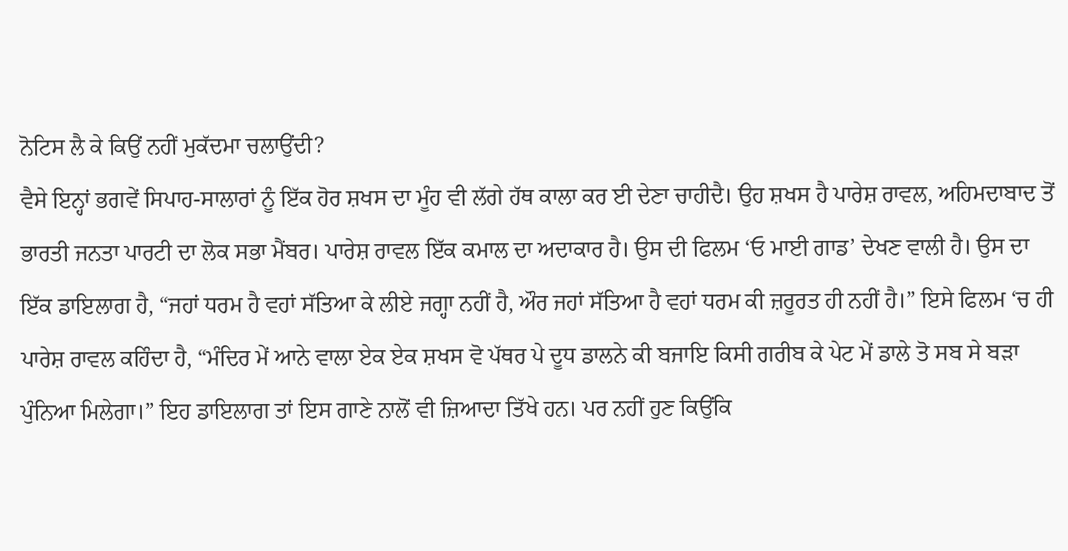ਨੋਟਿਸ ਲੈ ਕੇ ਕਿਉਂ ਨਹੀਂ ਮੁਕੱਦਮਾ ਚਲਾਉਂਦੀ?
ਵੈਸੇ ਇਨ੍ਹਾਂ ਭਗਵੇਂ ਸਿਪਾਹ-ਸਾਲਾਰਾਂ ਨੂੰ ਇੱਕ ਹੋਰ ਸ਼ਖਸ ਦਾ ਮੂੰਹ ਵੀ ਲੱਗੇ ਹੱਥ ਕਾਲਾ ਕਰ ਈ ਦੇਣਾ ਚਾਹੀਦੈ। ਉਹ ਸ਼ਖਸ ਹੈ ਪਾਰੇਸ਼ ਰਾਵਲ, ਅਹਿਮਦਾਬਾਦ ਤੋਂ ਭਾਰਤੀ ਜਨਤਾ ਪਾਰਟੀ ਦਾ ਲੋਕ ਸਭਾ ਮੈਂਬਰ। ਪਾਰੇਸ਼ ਰਾਵਲ ਇੱਕ ਕਮਾਲ ਦਾ ਅਦਾਕਾਰ ਹੈ। ਉਸ ਦੀ ਫਿਲਮ ‘ਓ ਮਾਈ ਗਾਡ’ ਦੇਖਣ ਵਾਲੀ ਹੈ। ਉਸ ਦਾ ਇੱਕ ਡਾਇਲਾਗ ਹੈ, “ਜਹਾਂ ਧਰਮ ਹੈ ਵਹਾਂ ਸੱਤਿਆ ਕੇ ਲੀਏ ਜਗ੍ਹਾ ਨਹੀਂ ਹੈ, ਔਰ ਜਹਾਂ ਸੱਤਿਆ ਹੈ ਵਹਾਂ ਧਰਮ ਕੀ ਜ਼ਰੂਰਤ ਹੀ ਨਹੀਂ ਹੈ।” ਇਸੇ ਫਿਲਮ ‘ਚ ਹੀ ਪਾਰੇਸ਼ ਰਾਵਲ ਕਹਿੰਦਾ ਹੈ, “ਮੰਦਿਰ ਮੇਂ ਆਨੇ ਵਾਲਾ ਏਕ ਏਕ ਸ਼ਖਸ ਵੋ ਪੱਥਰ ਪੇ ਦੂਧ ਡਾਲਨੇ ਕੀ ਬਜਾਇ ਕਿਸੀ ਗਰੀਬ ਕੇ ਪੇਟ ਮੇਂ ਡਾਲੇ ਤੋ ਸਬ ਸੇ ਬੜਾ ਪੁੰਨਿਆ ਮਿਲੇਗਾ।” ਇਹ ਡਾਇਲਾਗ ਤਾਂ ਇਸ ਗਾਣੇ ਨਾਲੋਂ ਵੀ ਜ਼ਿਆਦਾ ਤਿੱਖੇ ਹਨ। ਪਰ ਨਹੀਂ ਹੁਣ ਕਿਉਂਕਿ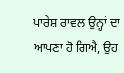ਪਾਰੇਸ਼ ਰਾਵਲ ਉਨ੍ਹਾਂ ਦਾ ਆਪਣਾ ਹੋ ਗਿਐ, ਉਹ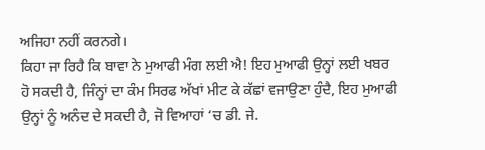ਅਜਿਹਾ ਨਹੀਂ ਕਰਨਗੇ।
ਕਿਹਾ ਜਾ ਰਿਹੈ ਕਿ ਬਾਵਾ ਨੇ ਮੁਆਫੀ ਮੰਗ ਲਈ ਐ! ਇਹ ਮੁਆਫੀ ਉਨ੍ਹਾਂ ਲਈ ਖਬਰ ਹੋ ਸਕਦੀ ਹੈ, ਜਿੰਨ੍ਹਾਂ ਦਾ ਕੰਮ ਸਿਰਫ ਅੱਖਾਂ ਮੀਟ ਕੇ ਕੱਛਾਂ ਵਜਾਉਣਾ ਹੁੰਦੈ, ਇਹ ਮੁਆਫੀ ਉਨ੍ਹਾਂ ਨੂੰ ਅਨੰਦ ਦੇ ਸਕਦੀ ਹੈ, ਜੋ ਵਿਆਹਾਂ ‘ਚ ਡੀ. ਜੇ.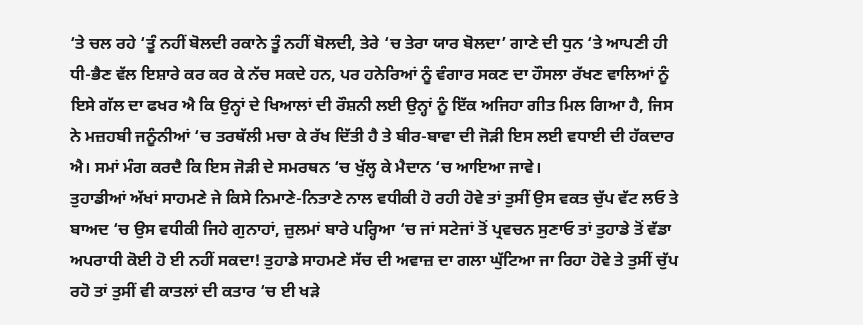‘ਤੇ ਚਲ ਰਹੇ ‘ਤੂੰ ਨਹੀਂ ਬੋਲਦੀ ਰਕਾਨੇ ਤੂੰ ਨਹੀਂ ਬੋਲਦੀ, ਤੇਰੇ ‘ਚ ਤੇਰਾ ਯਾਰ ਬੋਲਦਾ’ ਗਾਣੇ ਦੀ ਧੁਨ ‘ਤੇ ਆਪਣੀ ਹੀ ਧੀ-ਭੈਣ ਵੱਲ ਇਸ਼ਾਰੇ ਕਰ ਕਰ ਕੇ ਨੱਚ ਸਕਦੇ ਹਨ, ਪਰ ਹਨੇਰਿਆਂ ਨੂੰ ਵੰਗਾਰ ਸਕਣ ਦਾ ਹੌਸਲਾ ਰੱਖਣ ਵਾਲਿਆਂ ਨੂੰ ਇਸੇ ਗੱਲ ਦਾ ਫਖਰ ਐ ਕਿ ਉਨ੍ਹਾਂ ਦੇ ਖਿਆਲਾਂ ਦੀ ਰੌਸ਼ਨੀ ਲਈ ਉਨ੍ਹਾਂ ਨੂੰ ਇੱਕ ਅਜਿਹਾ ਗੀਤ ਮਿਲ ਗਿਆ ਹੈ, ਜਿਸ ਨੇ ਮਜ਼ਹਬੀ ਜਨੂੰਨੀਆਂ ‘ਚ ਤਰਥੱਲੀ ਮਚਾ ਕੇ ਰੱਖ ਦਿੱਤੀ ਹੈ ਤੇ ਬੀਰ-ਬਾਵਾ ਦੀ ਜੋੜੀ ਇਸ ਲਈ ਵਧਾਈ ਦੀ ਹੱਕਦਾਰ ਐ। ਸਮਾਂ ਮੰਗ ਕਰਦੈ ਕਿ ਇਸ ਜੋੜੀ ਦੇ ਸਮਰਥਨ ‘ਚ ਖੁੱਲ੍ਹ ਕੇ ਮੈਦਾਨ ‘ਚ ਆਇਆ ਜਾਵੇ।
ਤੁਹਾਡੀਆਂ ਅੱਖਾਂ ਸਾਹਮਣੇ ਜੇ ਕਿਸੇ ਨਿਮਾਣੇ-ਨਿਤਾਣੇ ਨਾਲ ਵਧੀਕੀ ਹੋ ਰਹੀ ਹੋਵੇ ਤਾਂ ਤੁਸੀਂ ਉਸ ਵਕਤ ਚੁੱਪ ਵੱਟ ਲਓ ਤੇ ਬਾਅਦ ‘ਚ ਉਸ ਵਧੀਕੀ ਜਿਹੇ ਗੁਨਾਹਾਂ, ਜ਼ੁਲਮਾਂ ਬਾਰੇ ਪਰ੍ਹਿਆ ‘ਚ ਜਾਂ ਸਟੇਜਾਂ ਤੋਂ ਪ੍ਰਵਚਨ ਸੁਣਾਓ ਤਾਂ ਤੁਹਾਡੇ ਤੋਂ ਵੱਡਾ ਅਪਰਾਧੀ ਕੋਈ ਹੋ ਈ ਨਹੀਂ ਸਕਦਾ! ਤੁਹਾਡੇ ਸਾਹਮਣੇ ਸੱਚ ਦੀ ਅਵਾਜ਼ ਦਾ ਗਲਾ ਘੁੱਟਿਆ ਜਾ ਰਿਹਾ ਹੋਵੇ ਤੇ ਤੁਸੀਂ ਚੁੱਪ ਰਹੋ ਤਾਂ ਤੁਸੀਂ ਵੀ ਕਾਤਲਾਂ ਦੀ ਕਤਾਰ ‘ਚ ਈ ਖੜੇ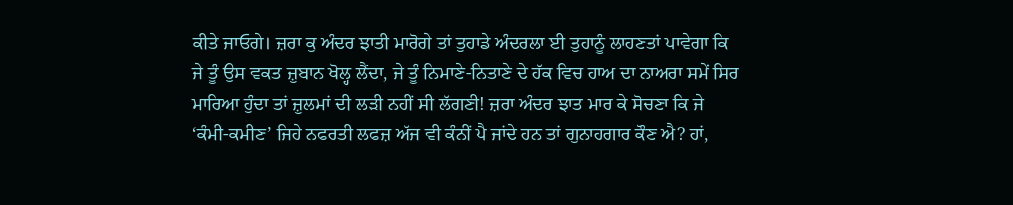ਕੀਤੇ ਜਾਓਗੇ। ਜ਼ਰਾ ਕੁ ਅੰਦਰ ਝਾਤੀ ਮਾਰੋਗੇ ਤਾਂ ਤੁਹਾਡੇ ਅੰਦਰਲਾ ਈ ਤੁਹਾਨੂੰ ਲਾਹਣਤਾਂ ਪਾਵੇਗਾ ਕਿ ਜੇ ਤੂੰ ਉਸ ਵਕਤ ਜ਼ੁਬਾਨ ਖੋਲ੍ਹ ਲੈਂਦਾ, ਜੇ ਤੂੰ ਨਿਮਾਣੇ-ਨਿਤਾਣੇ ਦੇ ਹੱਕ ਵਿਚ ਹਾਅ ਦਾ ਨਾਅਰਾ ਸਮੇਂ ਸਿਰ ਮਾਰਿਆ ਹੁੰਦਾ ਤਾਂ ਜ਼ੁਲਮਾਂ ਦੀ ਲੜੀ ਨਹੀਂ ਸੀ ਲੱਗਣੀ! ਜ਼ਰਾ ਅੰਦਰ ਝਾਤ ਮਾਰ ਕੇ ਸੋਚਣਾ ਕਿ ਜੇ ‘ਕੰਮੀ-ਕਮੀਣ’ ਜਿਹੇ ਨਫਰਤੀ ਲਫਜ਼ ਅੱਜ ਵੀ ਕੰਨੀਂ ਪੈ ਜਾਂਦੇ ਹਨ ਤਾਂ ਗੁਨਾਹਗਾਰ ਕੌਣ ਐ? ਹਾਂ,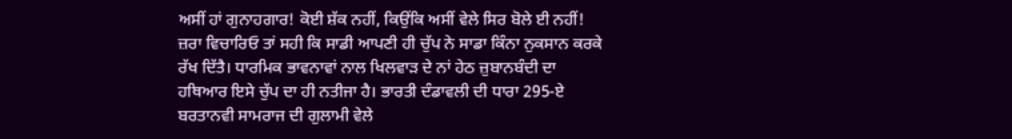ਅਸੀਂ ਹਾਂ ਗੁਨਾਹਗਾਰ! ਕੋਈ ਸ਼ੱਕ ਨਹੀਂ, ਕਿਉਂਕਿ ਅਸੀਂ ਵੇਲੇ ਸਿਰ ਬੋਲੇ ਈ ਨਹੀਂ!
ਜ਼ਰਾ ਵਿਚਾਰਿਓ ਤਾਂ ਸਹੀ ਕਿ ਸਾਡੀ ਆਪਣੀ ਹੀ ਚੁੱਪ ਨੇ ਸਾਡਾ ਕਿੰਨਾ ਨੁਕਸਾਨ ਕਰਕੇ ਰੱਖ ਦਿੱਤੈ। ਧਾਰਮਿਕ ਭਾਵਨਾਵਾਂ ਨਾਲ ਖਿਲਵਾੜ ਦੇ ਨਾਂ ਹੇਠ ਜ਼ੁਬਾਨਬੰਦੀ ਦਾ ਹਥਿਆਰ ਇਸੇ ਚੁੱਪ ਦਾ ਹੀ ਨਤੀਜਾ ਹੈ। ਭਾਰਤੀ ਦੰਡਾਵਲੀ ਦੀ ਧਾਰਾ 295-ਏ ਬਰਤਾਨਵੀ ਸਾਮਰਾਜ ਦੀ ਗੁਲਾਮੀ ਵੇਲੇ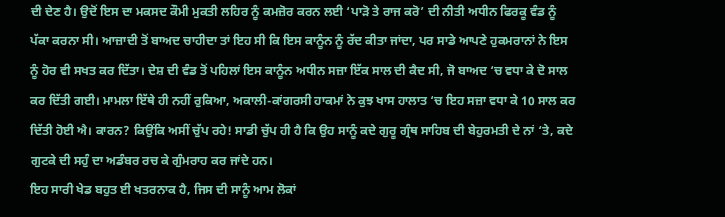ਦੀ ਦੇਣ ਹੈ। ਉਦੋਂ ਇਸ ਦਾ ਮਕਸਦ ਕੌਮੀ ਮੁਕਤੀ ਲਹਿਰ ਨੂੰ ਕਮਜ਼ੋਰ ਕਰਨ ਲਈ ‘ਪਾੜੋ ਤੇ ਰਾਜ ਕਰੋ’ ਦੀ ਨੀਤੀ ਅਧੀਨ ਫਿਰਕੂ ਵੰਡ ਨੂੰ ਪੱਕਾ ਕਰਨਾ ਸੀ। ਆਜ਼ਾਦੀ ਤੋਂ ਬਾਅਦ ਚਾਹੀਦਾ ਤਾਂ ਇਹ ਸੀ ਕਿ ਇਸ ਕਾਨੂੰਨ ਨੂੰ ਰੱਦ ਕੀਤਾ ਜਾਂਦਾ, ਪਰ ਸਾਡੇ ਆਪਣੇ ਹੁਕਮਰਾਨਾਂ ਨੇ ਇਸ ਨੂੰ ਹੋਰ ਵੀ ਸਖਤ ਕਰ ਦਿੱਤਾ। ਦੇਸ਼ ਦੀ ਵੰਡ ਤੋਂ ਪਹਿਲਾਂ ਇਸ ਕਾਨੂੰਨ ਅਧੀਨ ਸਜ਼ਾ ਇੱਕ ਸਾਲ ਦੀ ਕੈਦ ਸੀ, ਜੋ ਬਾਅਦ ‘ਚ ਵਧਾ ਕੇ ਦੋ ਸਾਲ ਕਰ ਦਿੱਤੀ ਗਈ। ਮਾਮਲਾ ਇੱਥੇ ਹੀ ਨਹੀਂ ਰੁਕਿਆ, ਅਕਾਲੀ-ਕਾਂਗਰਸੀ ਹਾਕਮਾਂ ਨੇ ਕੁਝ ਖਾਸ ਹਾਲਾਤ ‘ਚ ਇਹ ਸਜ਼ਾ ਵਧਾ ਕੇ 10 ਸਾਲ ਕਰ ਦਿੱਤੀ ਹੋਈ ਐ। ਕਾਰਨ? ਕਿਉਂਕਿ ਅਸੀਂ ਚੁੱਪ ਰਹੇ! ਸਾਡੀ ਚੁੱਪ ਹੀ ਹੈ ਕਿ ਉਹ ਸਾਨੂੰ ਕਦੇ ਗੁਰੂ ਗ੍ਰੰਥ ਸਾਹਿਬ ਦੀ ਬੇਹੁਰਮਤੀ ਦੇ ਨਾਂ ‘ਤੇ, ਕਦੇ ਗੁਟਕੇ ਦੀ ਸਹੁੰ ਦਾ ਅਡੰਬਰ ਰਚ ਕੇ ਗੁੰਮਰਾਹ ਕਰ ਜਾਂਦੇ ਹਨ।
ਇਹ ਸਾਰੀ ਖੇਡ ਬਹੁਤ ਈ ਖਤਰਨਾਕ ਹੈ, ਜਿਸ ਦੀ ਸਾਨੂੰ ਆਮ ਲੋਕਾਂ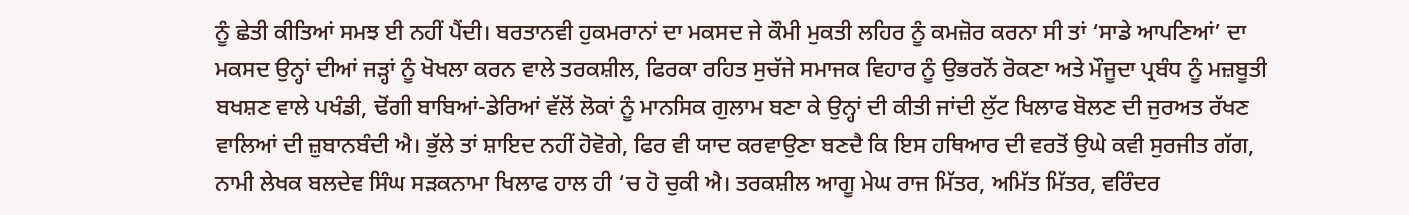ਨੂੰ ਛੇਤੀ ਕੀਤਿਆਂ ਸਮਝ ਈ ਨਹੀਂ ਪੈਂਦੀ। ਬਰਤਾਨਵੀ ਹੁਕਮਰਾਨਾਂ ਦਾ ਮਕਸਦ ਜੇ ਕੌਮੀ ਮੁਕਤੀ ਲਹਿਰ ਨੂੰ ਕਮਜ਼ੋਰ ਕਰਨਾ ਸੀ ਤਾਂ ‘ਸਾਡੇ ਆਪਣਿਆਂ’ ਦਾ ਮਕਸਦ ਉਨ੍ਹਾਂ ਦੀਆਂ ਜੜ੍ਹਾਂ ਨੂੰ ਖੋਖਲਾ ਕਰਨ ਵਾਲੇ ਤਰਕਸ਼ੀਲ, ਫਿਰਕਾ ਰਹਿਤ ਸੁਚੱਜੇ ਸਮਾਜਕ ਵਿਹਾਰ ਨੂੰ ਉਭਰਨੋਂ ਰੋਕਣਾ ਅਤੇ ਮੌਜੂਦਾ ਪ੍ਰਬੰਧ ਨੂੰ ਮਜ਼ਬੂਤੀ ਬਖਸ਼ਣ ਵਾਲੇ ਪਖੰਡੀ, ਢੋਂਗੀ ਬਾਬਿਆਂ-ਡੇਰਿਆਂ ਵੱਲੋਂ ਲੋਕਾਂ ਨੂੰ ਮਾਨਸਿਕ ਗੁਲਾਮ ਬਣਾ ਕੇ ਉਨ੍ਹਾਂ ਦੀ ਕੀਤੀ ਜਾਂਦੀ ਲੁੱਟ ਖਿਲਾਫ ਬੋਲਣ ਦੀ ਜੁਰਅਤ ਰੱਖਣ ਵਾਲਿਆਂ ਦੀ ਜ਼ੁਬਾਨਬੰਦੀ ਐ। ਭੁੱਲੇ ਤਾਂ ਸ਼ਾਇਦ ਨਹੀਂ ਹੋਵੋਗੇ, ਫਿਰ ਵੀ ਯਾਦ ਕਰਵਾਉਣਾ ਬਣਦੈ ਕਿ ਇਸ ਹਥਿਆਰ ਦੀ ਵਰਤੋਂ ਉਘੇ ਕਵੀ ਸੁਰਜੀਤ ਗੱਗ, ਨਾਮੀ ਲੇਖਕ ਬਲਦੇਵ ਸਿੰਘ ਸੜਕਨਾਮਾ ਖਿਲਾਫ ਹਾਲ ਹੀ ‘ਚ ਹੋ ਚੁਕੀ ਐ। ਤਰਕਸ਼ੀਲ ਆਗੂ ਮੇਘ ਰਾਜ ਮਿੱਤਰ, ਅਮਿੱਤ ਮਿੱਤਰ, ਵਰਿੰਦਰ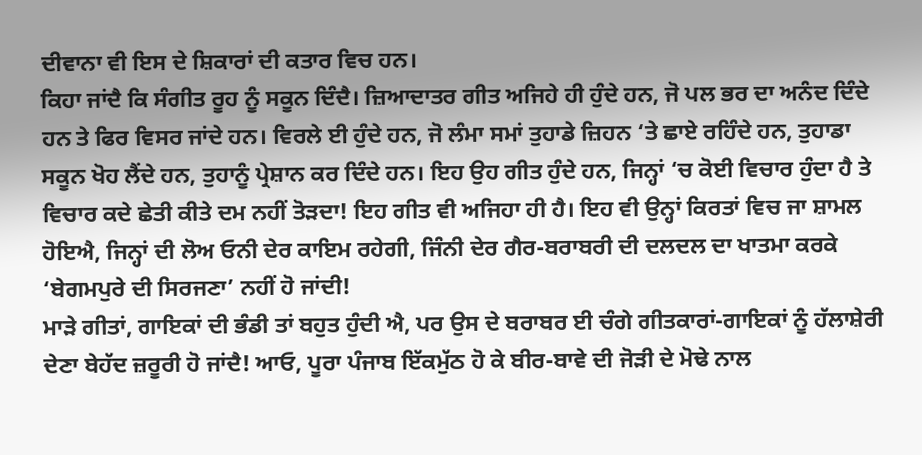ਦੀਵਾਨਾ ਵੀ ਇਸ ਦੇ ਸ਼ਿਕਾਰਾਂ ਦੀ ਕਤਾਰ ਵਿਚ ਹਨ।
ਕਿਹਾ ਜਾਂਦੈ ਕਿ ਸੰਗੀਤ ਰੂਹ ਨੂੰ ਸਕੂਨ ਦਿੰਦੈ। ਜ਼ਿਆਦਾਤਰ ਗੀਤ ਅਜਿਹੇ ਹੀ ਹੁੰਦੇ ਹਨ, ਜੋ ਪਲ ਭਰ ਦਾ ਅਨੰਦ ਦਿੰਦੇ ਹਨ ਤੇ ਫਿਰ ਵਿਸਰ ਜਾਂਦੇ ਹਨ। ਵਿਰਲੇ ਈ ਹੁੰਦੇ ਹਨ, ਜੋ ਲੰਮਾ ਸਮਾਂ ਤੁਹਾਡੇ ਜ਼ਿਹਨ ‘ਤੇ ਛਾਏ ਰਹਿੰਦੇ ਹਨ, ਤੁਹਾਡਾ ਸਕੂਨ ਖੋਹ ਲੈਂਦੇ ਹਨ, ਤੁਹਾਨੂੰ ਪ੍ਰੇਸ਼ਾਨ ਕਰ ਦਿੰਦੇ ਹਨ। ਇਹ ਉਹ ਗੀਤ ਹੁੰਦੇ ਹਨ, ਜਿਨ੍ਹਾਂ ‘ਚ ਕੋਈ ਵਿਚਾਰ ਹੁੰਦਾ ਹੈ ਤੇ ਵਿਚਾਰ ਕਦੇ ਛੇਤੀ ਕੀਤੇ ਦਮ ਨਹੀਂ ਤੋੜਦਾ! ਇਹ ਗੀਤ ਵੀ ਅਜਿਹਾ ਹੀ ਹੈ। ਇਹ ਵੀ ਉਨ੍ਹਾਂ ਕਿਰਤਾਂ ਵਿਚ ਜਾ ਸ਼ਾਮਲ ਹੋਇਐ, ਜਿਨ੍ਹਾਂ ਦੀ ਲੋਅ ਓਨੀ ਦੇਰ ਕਾਇਮ ਰਹੇਗੀ, ਜਿੰਨੀ ਦੇਰ ਗੈਰ-ਬਰਾਬਰੀ ਦੀ ਦਲਦਲ ਦਾ ਖਾਤਮਾ ਕਰਕੇ ‘ਬੇਗਮਪੁਰੇ ਦੀ ਸਿਰਜਣਾ’ ਨਹੀਂ ਹੋ ਜਾਂਦੀ!
ਮਾੜੇ ਗੀਤਾਂ, ਗਾਇਕਾਂ ਦੀ ਭੰਡੀ ਤਾਂ ਬਹੁਤ ਹੁੰਦੀ ਐ, ਪਰ ਉਸ ਦੇ ਬਰਾਬਰ ਈ ਚੰਗੇ ਗੀਤਕਾਰਾਂ-ਗਾਇਕਾਂ ਨੂੰ ਹੱਲਾਸ਼ੇਰੀ ਦੇਣਾ ਬੇਹੱਦ ਜ਼ਰੂਰੀ ਹੋ ਜਾਂਦੈ! ਆਓ, ਪੂਰਾ ਪੰਜਾਬ ਇੱਕਮੁੱਠ ਹੋ ਕੇ ਬੀਰ-ਬਾਵੇ ਦੀ ਜੋੜੀ ਦੇ ਮੋਢੇ ਨਾਲ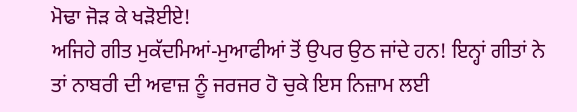ਮੋਢਾ ਜੋੜ ਕੇ ਖੜੋਈਏ!
ਅਜਿਹੇ ਗੀਤ ਮੁਕੱਦਮਿਆਂ-ਮੁਆਫੀਆਂ ਤੋਂ ਉਪਰ ਉਠ ਜਾਂਦੇ ਹਨ! ਇਨ੍ਹਾਂ ਗੀਤਾਂ ਨੇ ਤਾਂ ਨਾਬਰੀ ਦੀ ਅਵਾਜ਼ ਨੂੰ ਜਰਜਰ ਹੋ ਚੁਕੇ ਇਸ ਨਿਜ਼ਾਮ ਲਈ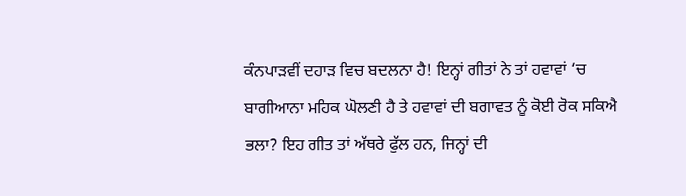ਕੰਨਪਾੜਵੀਂ ਦਹਾੜ ਵਿਚ ਬਦਲਨਾ ਹੈ! ਇਨ੍ਹਾਂ ਗੀਤਾਂ ਨੇ ਤਾਂ ਹਵਾਵਾਂ ‘ਚ ਬਾਗੀਆਨਾ ਮਹਿਕ ਘੋਲਣੀ ਹੈ ਤੇ ਹਵਾਵਾਂ ਦੀ ਬਗਾਵਤ ਨੂੰ ਕੋਈ ਰੋਕ ਸਕਿਐ ਭਲਾ? ਇਹ ਗੀਤ ਤਾਂ ਅੱਥਰੇ ਫੁੱਲ ਹਨ, ਜਿਨ੍ਹਾਂ ਦੀ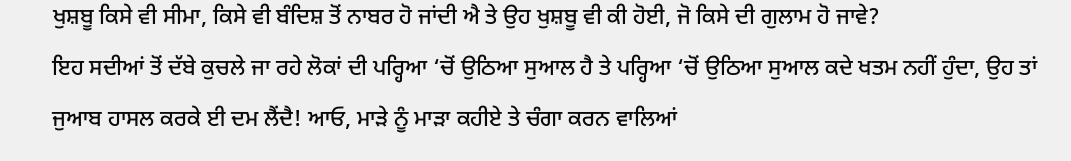ਖੁਸ਼ਬੂ ਕਿਸੇ ਵੀ ਸੀਮਾ, ਕਿਸੇ ਵੀ ਬੰਦਿਸ਼ ਤੋਂ ਨਾਬਰ ਹੋ ਜਾਂਦੀ ਐ ਤੇ ਉਹ ਖੁਸ਼ਬੂ ਵੀ ਕੀ ਹੋਈ, ਜੋ ਕਿਸੇ ਦੀ ਗੁਲਾਮ ਹੋ ਜਾਵੇ?
ਇਹ ਸਦੀਆਂ ਤੋਂ ਦੱਬੇ ਕੁਚਲੇ ਜਾ ਰਹੇ ਲੋਕਾਂ ਦੀ ਪਰ੍ਹਿਆ ‘ਚੋਂ ਉਠਿਆ ਸੁਆਲ ਹੈ ਤੇ ਪਰ੍ਹਿਆ ‘ਚੋਂ ਉਠਿਆ ਸੁਆਲ ਕਦੇ ਖਤਮ ਨਹੀਂ ਹੁੰਦਾ, ਉਹ ਤਾਂ ਜੁਆਬ ਹਾਸਲ ਕਰਕੇ ਈ ਦਮ ਲੈਂਦੈ! ਆਓ, ਮਾੜੇ ਨੂੰ ਮਾੜਾ ਕਹੀਏ ਤੇ ਚੰਗਾ ਕਰਨ ਵਾਲਿਆਂ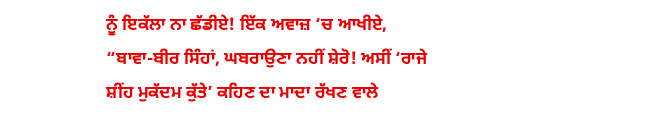ਨੂੰ ਇਕੱਲਾ ਨਾ ਛੱਡੀਏ! ਇੱਕ ਅਵਾਜ਼ ‘ਚ ਆਖੀਏ, “ਬਾਵਾ-ਬੀਰ ਸਿੰਹਾਂ, ਘਬਰਾਉਣਾ ਨਹੀਂ ਸ਼ੇਰੋ! ਅਸੀਂ ‘ਰਾਜੇ ਸ਼ੀਂਹ ਮੁਕੱਦਮ ਕੁੱਤੇ’ ਕਹਿਣ ਦਾ ਮਾਦਾ ਰੱਖਣ ਵਾਲੇ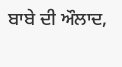ਬਾਬੇ ਦੀ ਔਲਾਦ,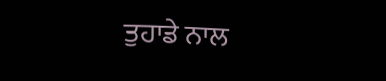ਤੁਹਾਡੇ ਨਾਲ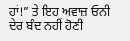ਹਾਂ!” ਤੇ ਇਹ ਅਵਾਜ਼ ਓਨੀ ਦੇਰ ਬੰਦ ਨਹੀਂ ਹੋਣੀ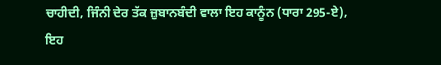ਚਾਹੀਦੀ, ਜਿੰਨੀ ਦੇਰ ਤੱਕ ਜ਼ੁਬਾਨਬੰਦੀ ਵਾਲਾ ਇਹ ਕਾਨੂੰਨ (ਧਾਰਾ 295-ਏ), ਇਹ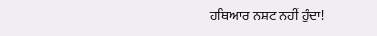ਹਥਿਆਰ ਨਸ਼ਟ ਨਹੀਂ ਹੁੰਦਾ!